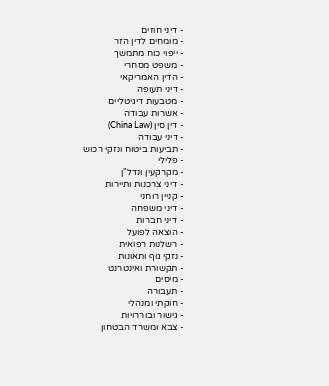- דיני חוזים
- מומחים לדין הזר
- ייפוי כוח מתמשך
- משפט מסחרי
- הדין האמריקאי
- דיני תעופה
- מטבעות דיגיטליים
- אשרות עבודה
- דין סין (China Law)
- דיני עבודה
- תביעות ביטוח ונזקי רכוש
- פלילי
- מקרקעין ונדל"ן
- דיני צרכנות ותיירות
- קניין רוחני
- דיני משפחה
- דיני חברות
- הוצאה לפועל
- רשלנות רפואית
- נזקי גוף ותאונות
- תקשורת ואינטרנט
- מיסים
- תעבורה
- חוקתי ומנהלי
- גישור ובוררויות
- צבא ומשרד הבטחון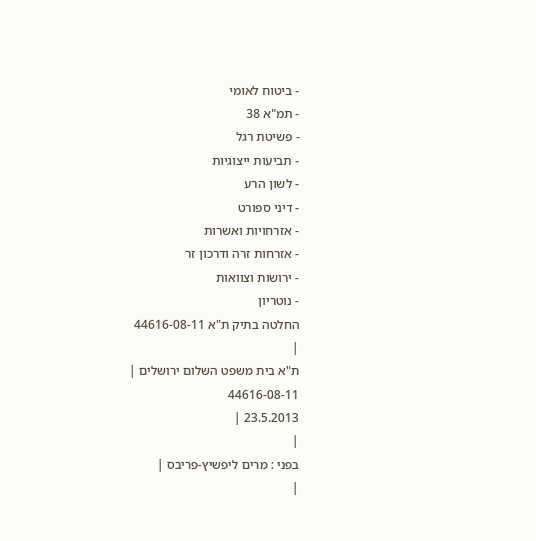- ביטוח לאומי
- תמ"א 38
- פשיטת רגל
- תביעות ייצוגיות
- לשון הרע
- דיני ספורט
- אזרחויות ואשרות
- אזרחות זרה ודרכון זר
- ירושות וצוואות
- נוטריון
החלטה בתיק ת"א 44616-08-11
|
ת"א בית משפט השלום ירושלים |
44616-08-11
23.5.2013 |
|
בפני : מרים ליפשיץ-פריבס |
|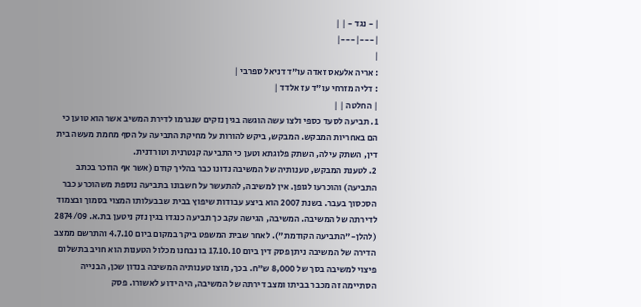| - נגד - | |
|---|---|
|
: אריה אלעאס זאדה עו"ד דניאל ספרבי |
: דליה מזרחי עו"ד עז אלדד |
| החלטה | |
1. תביעה לסעד כספי ולצו עשה הוגשה בגין נזקים שנגרמו לדירת המשיב אשר הוא טוען כי הם באחריות המבקש. המבקש, ביקש להורות על מחיקת התביעה על הסף מחמת מעשה בית דין, השתק עילה, השתק פלוגתא וטען כי התביעה קנטרנית וטורדנית.
2. לטענת המבקש, טענותיה של המשיבה נדונו כבר בהליך קודם (אשר אף הוזכר בכתב התביעה) והוכרעו לגופן. אין למשיבה, להתעשר על חשבונו בתביעה נוספת משהוכרע כבר הסכסוך בעבר. בשנת 2007 הוא ביצע עבודות שיפוץ בבית שבבעלותו המצוי בסמוך ובצמוד לדירתה של המשיבה. המשיבה, הגישה עקב כך תביעה כנגדו בגין נזק ניטען בת.א. 2874/09 (להלן-"התביעה הקודמת"). לאחר שבית המשפט ביקר במקום ביום 4.7.10 והתרשם ממצב הדירה של המשיבה ניתן פסק דין ביום 17.10.10 בו נבחנו מכלול הטענות הוא חויב בתשלום פיצוי למשיבה בסך של 8,000 ש"ח. בכך, מוצו טענותיה המשיבה בנדון שכן, הבנייה הסתיימה זה מכבר בביתו ומצב דירתה של המשיבה, היה ידוע לאשורו. פסק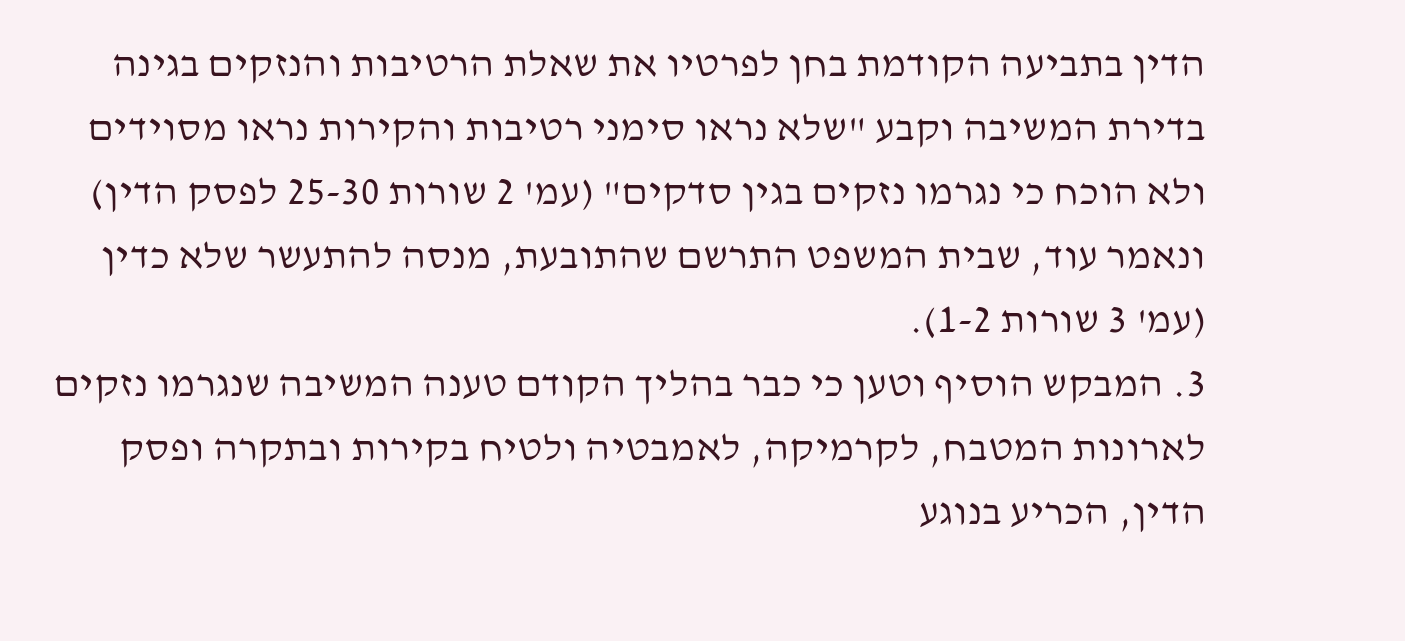הדין בתביעה הקודמת בחן לפרטיו את שאלת הרטיבות והנזקים בגינה בדירת המשיבה וקבע "שלא נראו סימני רטיבות והקירות נראו מסוידים ולא הוכח כי נגרמו נזקים בגין סדקים" (עמ' 2 שורות 25-30 לפסק הדין) ונאמר עוד, שבית המשפט התרשם שהתובעת, מנסה להתעשר שלא כדין (עמ' 3 שורות 1-2).
3. המבקש הוסיף וטען כי כבר בהליך הקודם טענה המשיבה שנגרמו נזקים לארונות המטבח, לקרמיקה, לאמבטיה ולטיח בקירות ובתקרה ופסק הדין, הכריע בנוגע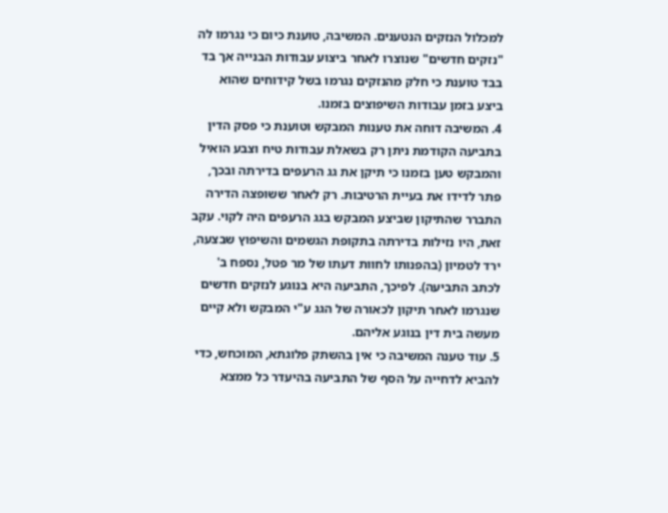למכלול הנזקים הנטענים. המשיבה, טוענת כיום כי נגרמו לה "נזקים חדשים" שנוצרו לאחר ביצוע עבודות הבנייה אך בד בבד טוענת כי חלק מהנזקים נגרמו בשל קידוחים שהוא ביצע בזמן עבודות השיפוצים בזמנו.
4. המשיבה דוחה את טענות המבקש וטוענת כי פסק הדין בתביעה הקודמת ניתן רק בשאלת עבודות טיח וצבע הואיל והמבקש טען בזמנו כי תיקן את גג הרעפים בדירתה ובכך, פתר לדידו את בעיית הרטיבות. רק לאחר ששופצה הדירה התברר שהתיקון שביצע המבקש בגג הרעפים היה לקוי. עקב זאת, היו נזילות בדירתה בתקופת הגשמים והשיפוץ שבצעה, ירד לטמיון (בהפנותו לחוות דעתו של מר פטל, נספח ב' לכתב התביעה). לפיכך, התביעה היא בנוגע לנזקים חדשים שנגרמו לאחר תיקון לכאורה של הגג ע"י המבקש ולא קיים מעשה בית דין בנוגע אליהם.
5. עוד טענה המשיבה כי אין בהשתק פלוגתא, המוכחש, כדי להביא לדחייה על הסף של התביעה בהיעדר כל ממצא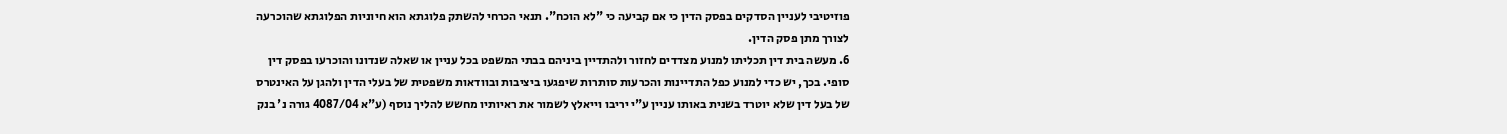פוזיטיבי לעניין הסדקים בפסק הדין כי אם קביעה כי "לא הוכח". תנאי הכרחי להשתק פלוגתא הוא חיוניות הפלוגתא שהוכרעה לצורך מתן פסק הדין.
6. מעשה בית דין תכליתו למנוע מצדדים לחזור ולהתדיין ביניהם בבתי המשפט בכל עניין או שאלה שנדונו והוכרעו בפסק דין סופי. בכך, יש כדי למנוע כפל התדיינות והכרעות סותרות שיפגעו ביציבות ובוודאות משפטית של בעלי הדין ולהגן על האינטרס של בעל דין שלא יוטרד בשנית באותו עניין ע"י יריבו וייאלץ לשמור את ראיותיו מחשש להליך נוסף (ע"א 4087/04 גורה נ' בנק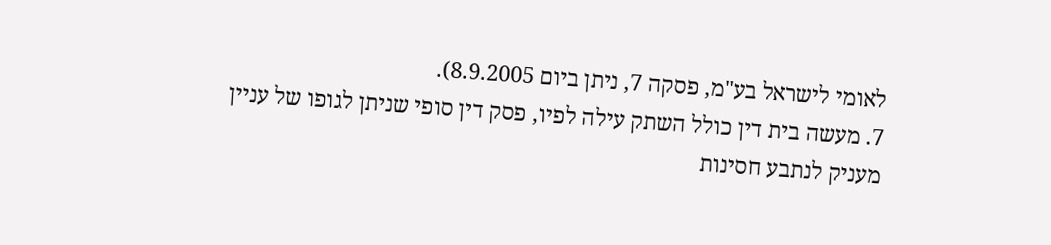לאומי לישראל בע"מ, פסקה 7, ניתן ביום 8.9.2005).
7. מעשה בית דין כולל השתק עילה לפיו, פסק דין סופי שניתן לגופו של עניין מעניק לנתבע חסינות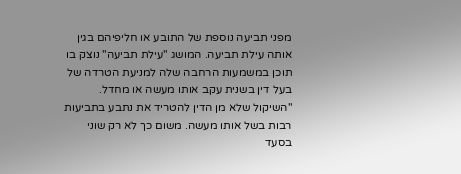מפני תביעה נוספת של התובע או חליפיהם בגין אותה עילת תביעה. המושג "עילת תביעה" נוצק בו תוכן במשמעות הרחבה שלה למניעת הטרדה של בעל דין בשנית עקב אותו מעשה או מחדל. "השיקול שלא מן הדין להטריד את נתבע בתביעות רבות בשל אותו מעשה. משום כך לא רק שוני בסעד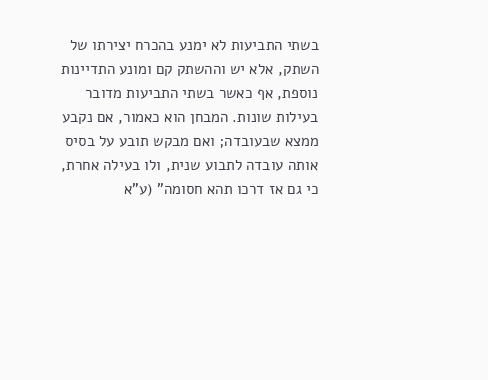בשתי התביעות לא ימנע בהכרח יצירתו של השתק, אלא יש וההשתק קם ומונע התדיינות נוספת, אף כאשר בשתי התביעות מדובר בעילות שונות. המבחן הוא כאמור, אם נקבע ממצא שבעובדה; ואם מבקש תובע על בסיס אותה עובדה לתבוע שנית, ולו בעילה אחרת, כי גם אז דרכו תהא חסומה" (ע"א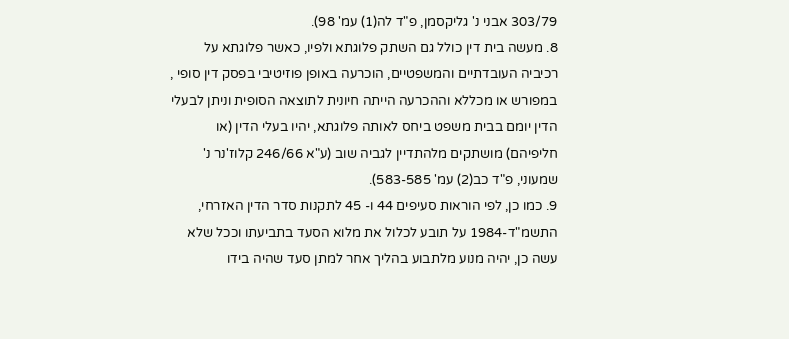303/79 אבני נ' גליקסמן, פ"ד לה(1) עמ' 98).
8. מעשה בית דין כולל גם השתק פלוגתא ולפיו, כאשר פלוגתא על רכיביה העובדתיים והמשפטיים, הוכרעה באופן פוזיטיבי בפסק דין סופי , במפורש או מכללא וההכרעה הייתה חיונית לתוצאה הסופית וניתן לבעלי הדין יומם בבית משפט ביחס לאותה פלוגתא, יהיו בעלי הדין (או חליפיהם) מושתקים מלהתדיין לגביה שוב (ע"א 246/66 קלוז'נר נ' שמעוני, פ"ד כב(2) עמ' 583-585).
9. כמו כן, לפי הוראות סעיפים 44 ו- 45 לתקנות סדר הדין האזרחי, התשמ"ד-1984 על תובע לכלול את מלוא הסעד בתביעתו וככל שלא עשה כן, יהיה מנוע מלתבוע בהליך אחר למתן סעד שהיה בידו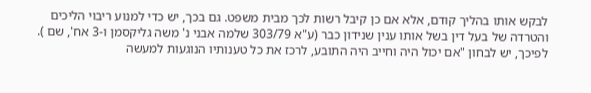לבקש אותו בהליך קודם, אלא אם כן קיבל רשות לכך מבית משפט. גם בכך, יש כדי למנוע ריבוי הליכים והטרדה של בעל דין בשל אותו ענין שנידון כבר (ע"א 303/79 שלמה אבני נ' משה גליקסמן ו-3 אח', שם ). לפיכך, יש לבחון "אם יכול היה וחייב היה התובע, לרכז את כל טענותיו הנוגעות למעשה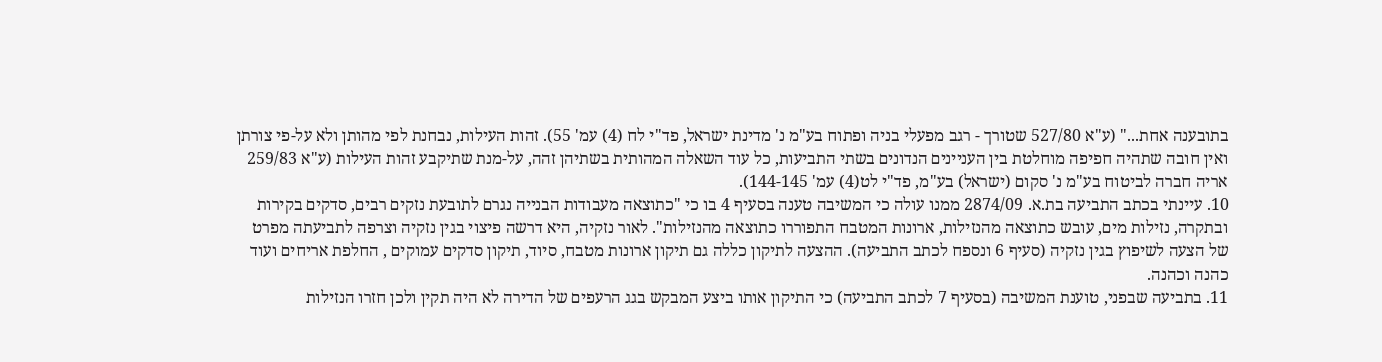בתובענה אחת..." (ע"א 527/80 שטורך - רגב מפעלי בניה ופתוח בע"מ נ' מדינת ישראל, פד"י לח (4) עמ' 55). זהות העילות, נבחנת לפי מהותן ולא על-פי צורתן ואין חובה שתהיה חפיפה מוחלטת בין העניינים הנדונים בשתי התביעות, כל עוד השאלה המהותית בשתיהן זהה, על-מנת שתיקבע זהות העילות (ע"א 259/83 אריה חברה לביטוח בע"מ נ' סקום (ישראל) בע"מ, פד"י לט(4) עמ' 144-145).
10. עיינתי בכתב התביעה בת.א. 2874/09 ממנו עולה כי המשיבה טענה בסעיף 4 בו כי "כתוצאה מעבודות הבנייה נגרם לתובעת נזקים רבים, סדקים בקירות ובתקרה, נזילות מים, עובש כתוצאה מהנזילות, ארונות המטבח התפוררו כתוצאה מהנזילות". לאור נזקיה, היא דרשה פיצוי בגין נזקיה וצרפה לתביעתה מפרט של הצעה לשיפוץ בגין נזקיה (סעיף 6 ונספח לכתב התביעה). ההצעה לתיקון כללה גם תיקון ארונות מטבח, סיוד, תיקון סדקים עמוקים , החלפת אריחים ועוד כהנה וכהנה.
11. בתביעה שבפני, טוענת המשיבה (בסעיף 7 לכתב התביעה) כי התיקון אותו ביצע המבקש בגג הרעפים של הדירה לא היה תקין ולכן חזרו הנזילות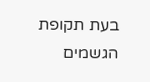בעת תקופת הגשמים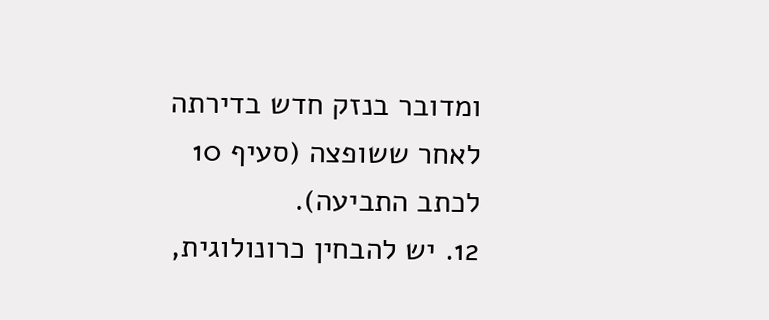ומדובר בנזק חדש בדירתה לאחר ששופצה (סעיף 10 לכתב התביעה).
12. יש להבחין כרונולוגית,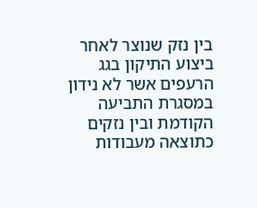בין נזק שנוצר לאחר ביצוע התיקון בגג הרעפים אשר לא נידון במסגרת התביעה הקודמת ובין נזקים כתוצאה מעבודות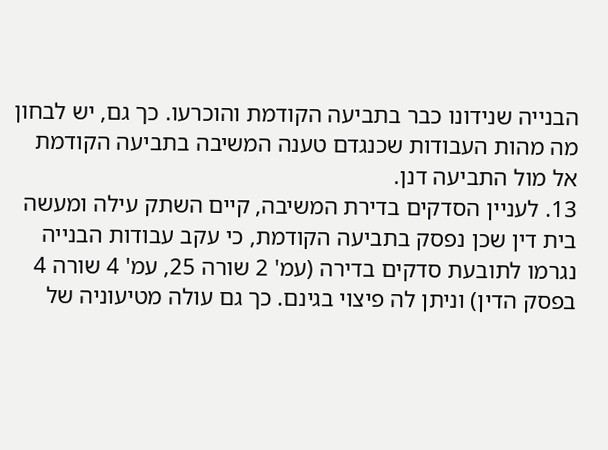הבנייה שנידונו כבר בתביעה הקודמת והוכרעו. כך גם, יש לבחון מה מהות העבודות שכנגדם טענה המשיבה בתביעה הקודמת אל מול התביעה דנן.
13. לעניין הסדקים בדירת המשיבה, קיים השתק עילה ומעשה בית דין שכן נפסק בתביעה הקודמת, כי עקב עבודות הבנייה נגרמו לתובעת סדקים בדירה (עמ' 2 שורה 25, עמ' 4 שורה 4 בפסק הדין) וניתן לה פיצוי בגינם. כך גם עולה מטיעוניה של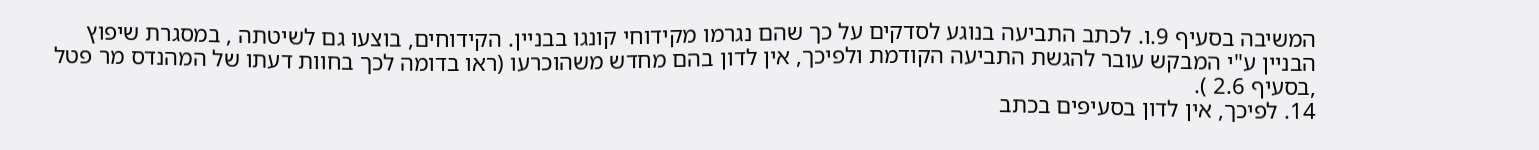המשיבה בסעיף 9.ו. לכתב התביעה בנוגע לסדקים על כך שהם נגרמו מקידוחי קונגו בבניין. הקידוחים, בוצעו גם לשיטתה , במסגרת שיפוץ הבניין ע"י המבקש עובר להגשת התביעה הקודמת ולפיכך, אין לדון בהם מחדש משהוכרעו (ראו בדומה לכך בחוות דעתו של המהנדס מר פטל ,בסעיף 2.6 ).
14. לפיכך, אין לדון בסעיפים בכתב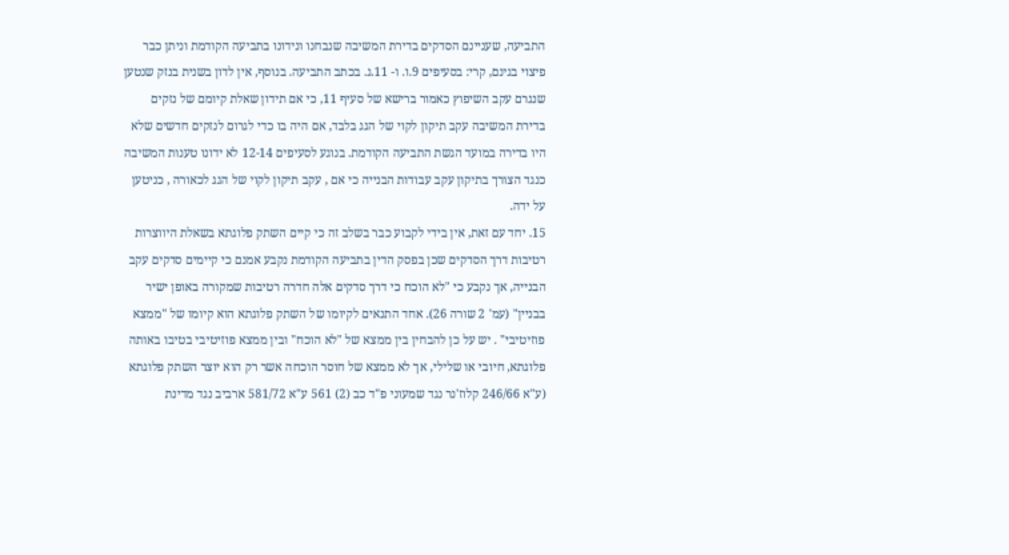התביעה, שעניינם הסדקים בדירת המשיבה שנבחנו ונידונו בתביעה הקודמת וניתן כבר פיצוי בגינם, קרי: בסעיפים 9.ו. ו- 11.ג. בכתב התביעה. בנוסף, אין לדון בשנית בנזק שנטען שנגרם עקב השיפוץ כאמור ברישא של סעיף 11, כי אם תידון שאלת קיומם של נזקים בדירת המשיבה עקב תיקון לקוי של הגג בלבד, אם היה בו כדי לגרום לנזקים חדשים שלא היו בדירה במועד הגשת התביעה הקודמת. בנוגע לסעיפים 12-14 לא ידונו טענות המשיבה כנגד הצורך בתיקון עקב עבודות הבנייה כי אם , עקב תיקון לקוי של הגג לכאורה , כניטען על ידה.
15. יחד עם זאת, אין בידי לקבוע כבר בשלב זה כי קיים השתק פלוגתא בשאלת היווצרות רטיבות דרך הסדקים שכן בפסק הדין בתביעה הקודמת נקבע אמנם כי קיימים סדקים עקב הבנייה, אך נקבע כי "לא הוכח כי דרך סדקים אלה חדרה רטיבות שמקורה באופן ישיר בבניין" (עמ' 2 שורה 26). אחד התנאים לקיומו של השתק פלוגתא הוא קיומו של "ממצא פוזיטיבי" . יש על כן להבחין בין ממצא של "לא הוכח" ובין ממצא פוזיטיבי בטיבו באותה פלוגתא, חיובי או שלילי, אך לא ממצא של חוסר הוכחה אשר רק הוא יוצר השתק פלוגתא (ע"א 246/66 קלוז'נר נגד שמעוני פ"ד כב (2) 561 ע"א 581/72 ארביב נגד מדינת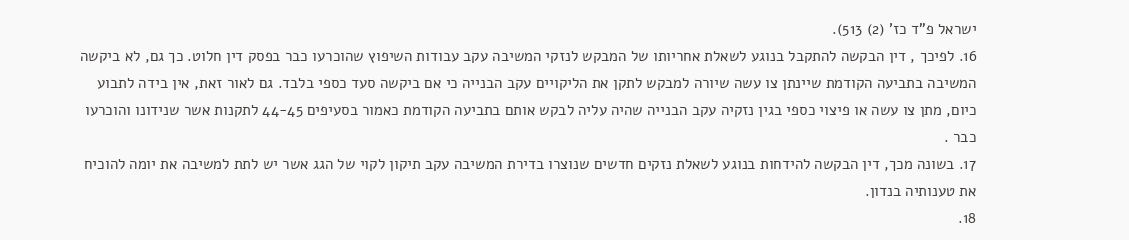ישראל פ"ד כז' (2) 513).
16. לפיכך , דין הבקשה להתקבל בנוגע לשאלת אחריותו של המבקש לנזקי המשיבה עקב עבודות השיפוץ שהוכרעו כבר בפסק דין חלוט. כך גם, לא ביקשה המשיבה בתביעה הקודמת שיינתן צו עשה שיורה למבקש לתקן את הליקויים עקב הבנייה כי אם ביקשה סעד כספי בלבד. גם לאור זאת, אין בידה לתבוע כיום, מתן צו עשה או פיצוי כספי בגין נזקיה עקב הבנייה שהיה עליה לבקש אותם בתביעה הקודמת כאמור בסעיפים 44-45 לתקנות אשר שנידונו והוכרעו כבר .
17. בשונה מכך, דין הבקשה להידחות בנוגע לשאלת נזקים חדשים שנוצרו בדירת המשיבה עקב תיקון לקוי של הגג אשר יש לתת למשיבה את יומה להוכיח את טענותיה בנדון.
18.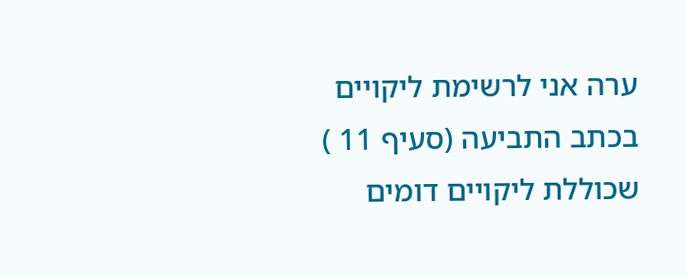ערה אני לרשימת ליקויים בכתב התביעה (סעיף 11 ) שכוללת ליקויים דומים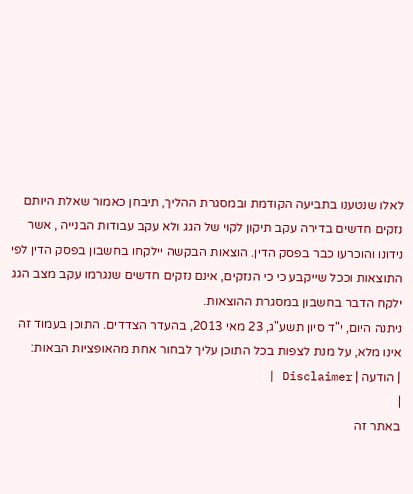לאלו שנטענו בתביעה הקודמת ובמסגרת ההליך, תיבחן כאמור שאלת היותם נזקים חדשים בדירה עקב תיקון לקוי של הגג ולא עקב עבודות הבנייה , אשר נידונו והוכרעו כבר בפסק הדין. הוצאות הבקשה יילקחו בחשבון בפסק הדין לפי התוצאות וככל שייקבע כי כי הנזקים, אינם נזקים חדשים שנגרמו עקב מצב הגג ילקח הדבר בחשבון במסגרת ההוצאות.
ניתנה היום, י"ד סיון תשע"ג, 23 מאי 2013, בהעדר הצדדים. התוכן בעמוד זה אינו מלא, על מנת לצפות בכל התוכן עליך לבחור אחת מהאופציות הבאות:
| הודעה | Disclaimer |
|
באתר זה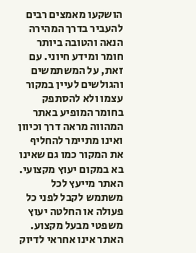הושקעו מאמצים רבים להעביר בדרך המהירה הנאה והטובה ביותר חומר ומידע חיוני. עם זאת, על המשתמשים והגולשים לעיין במקור עצמו ולא להסתפק בחומר המופיע באתר המהווה מראה דרך וכיוון ואינו מתיימר להחליף את המקור כמו גם שאינו בא במקום יעוץ מקצועי. האתר מייעץ לכל משתמש לקבל לפני כל פעולה או החלטה יעוץ משפטי מבעל מקצוע. האתר אינו אחראי לדיוק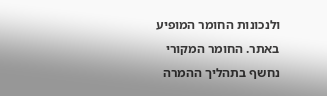ולנכונות החומר המופיע באתר. החומר המקורי נחשף בתהליך ההמרה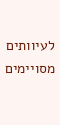לעיוותים מסויימים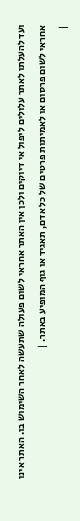ועד להעלתו לאתר עלולים ליפול אי דיוקים ולכן אין האתר אחראי לשום פעולה שתעשה לאחר השימוש בו. האתר אינו אחראי לשום פרסום או לאמיתות פרטים של כל אדם, תאגיד או גוף המופיע באתר. |
|